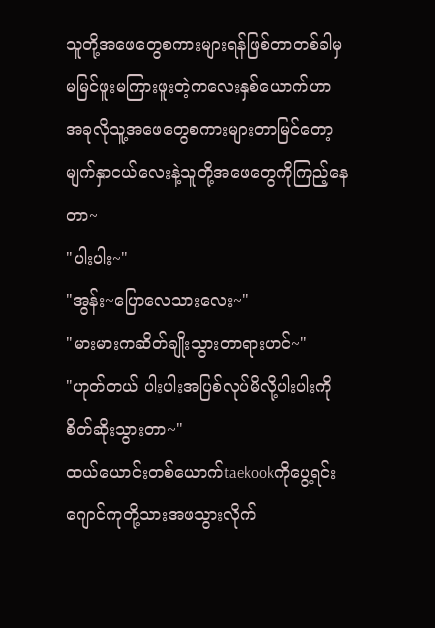သူတို့အဖေတွေစကားများရန်ဖြစ်တာတစ်ခါမှမမြင်ဖူးမကြားဖူးတဲ့ကလေးနှစ်ယောက်ဟာ
အခုလိုသူ့အဖေတွေစကားများတာမြင်တော့
မျက်နှာငယ်လေးနဲ့သူတို့အဖေတွေကိုကြည့်နေတာ~
"ပါးပါး~"
"အွန်း~ပြောလေသားလေး~"
"မားမားကဆိတ်ချိုးသွားတာရားဟင်~"
"ဟုတ်တယ် ပါးပါးအပြစ်လုပ်မိလို့ပါးပါးကိုစိတ်ဆိုးသွားတာ~"
ထယ်ယောင်းတစ်ယောက်taekookကိုပွေ့ရင်း
ဂျောင်ကုတို့သားအဖသွားလိုက်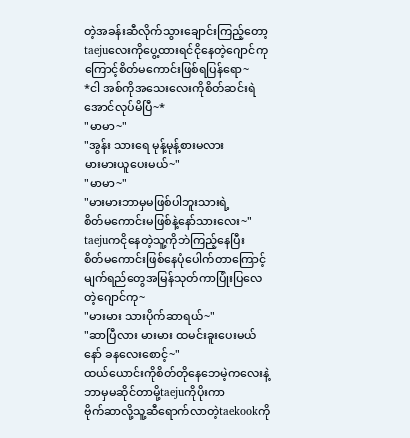တဲ့အခန်းဆီလိုက်သွားချောင်းကြည့်တော့taejuလေးကိုပွေ့ထားရင်ငိုနေတဲ့ဂျောင်ကုကြောင့်စိတ်မကောင်းဖြစ်ရပြန်ရော~
*ငါ အစ်ကိုအသေးလေးကိုစိတ်ဆင်းရဲအောင်လုပ်မိပြီ~*
"မာမာ~"
"အွန်း သားရေ မုန့်မုန့်စားမလား
မားမားယူပေးမယ်~"
"မာမာ~"
"မားမားဘာမှမဖြစ်ပါဘူးသားရဲ့
စိတ်မကောင်းမဖြစ်နဲ့နော်သားလေး~"
taejuကငိုနေတဲ့သူ့ကိုဘဲကြည့်နေပြီး
စိတ်မကောင်းဖြစ်နေပုံပေါက်တာကြောင့်
မျက်ရည်တွေအမြန်သုတ်ကာပြုံးပြလေတဲ့ဂျောင်ကု~
"မားမား သားပိုက်ဆာရယ်~"
"ဆာပြီလား မားမား ထမင်းခူးပေးမယ်နော် ခနလေးစောင့်~"
ထယ်ယောင်းကိုစိတ်တိုနေဘေမဲ့ကလေးနဲ့
ဘာမှမဆိုင်တာမို့taejuကိုပိုးကာ
ဗိုက်ဆာလို့သူ့ဆီရောက်လာတဲ့taekookကို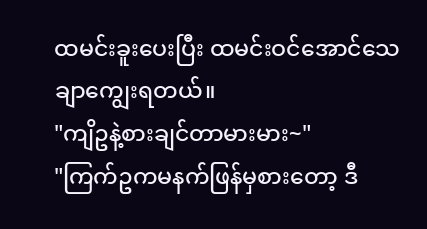ထမင်းခူးပေးပြီး ထမင်းဝင်အောင်သေချာကျွေးရတယ်။
"ကျိဥနဲ့စားချင်တာမားမား~"
"ကြက်ဥကမနက်ဖြန်မှစားတော့ ဒီ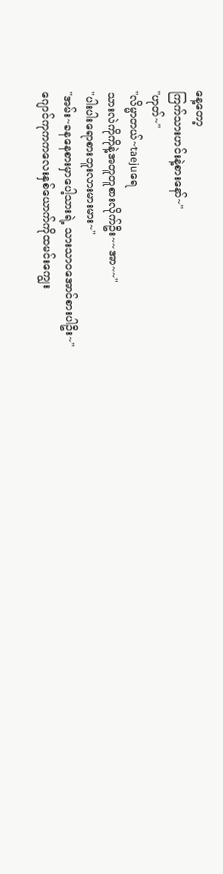နေ့တော့
ကြက်သားဟင်းနဲ့စားနော်~"
"ဟုတ်~"
"လိမ္မာတယ်~taejuရေ
သားလဲကိုကိုနဲ့အတူတူစားလိုက်ဦး~~အာ~~"
"ပါးပါးရောစားဘူးလားမားမား~"
"အမ်း~ခနနေစားမှာပေါ့သားရဲ့ သားသာဝအောင်စားပါဦး~"
ဂျောင်ကုကကလေးနှစ်ယောက်ကိုထမင်းကျွေး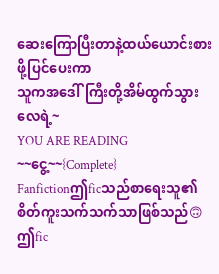ဆေးကြောပြီးတာနဲ့ထယ်ယောင်းစားဖို့ပြင်ပေးကာ
သူကအဒေါ်ကြီးတို့အိမ်ထွက်သွားလေရဲ့~
YOU ARE READING
~~ငွေ့~~{Complete}
Fanfictionဤficသည်စာရေးသူ၏စိတ်ကူးသက်သက်သာဖြစ်သည်🙃 ဤfic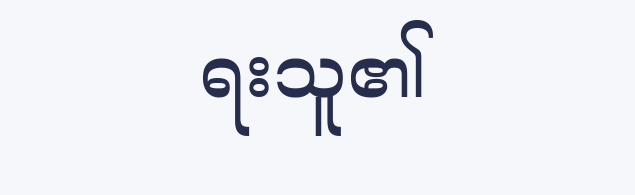ရးသူ၏